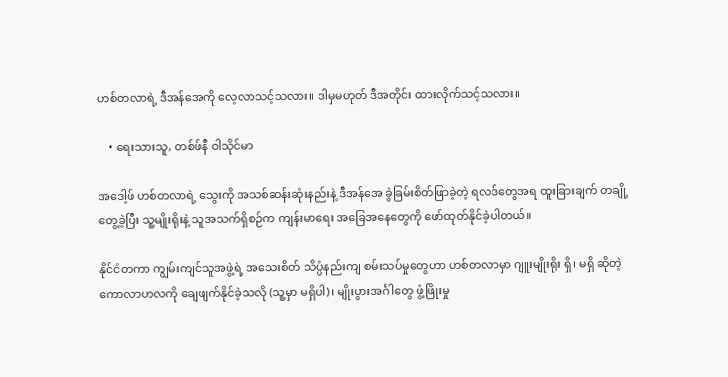ဟစ်တလာရဲ့ ဒီအန်အေကို လေ့လာသင့်သလား။ ဒါမှမဟုတ် ဒီအတိုင်း ထားလိုက်သင့်သလား။

    • ရေးသားသူ, တစ်ဖ်နီ ဝါသိုင်မာ

အဒေါ့ဖ် ဟစ်တလာရဲ့ သွေးကို အသစ်ဆန်းဆုံးနည်းနဲ့ ဒီအန်အေ ခွဲခြမ်းစိတ်ဖြာခဲ့တဲ့ ရလဒ်တွေအရ ထူးခြားချက် တချို့ တွေ့ခဲ့ပြီး သူ့မျိုးရိုးနဲ့ သူအသက်ရှိစဉ်က ကျန်းမာရေး အခြေအနေတွေကို ဖော်ထုတ်နိုင်ခဲ့ပါတယ်။

နိုင်ငံတကာ ကျွမ်းကျင်သူအဖွဲ့ရဲ့ အသေးစိတ် သိပ္ပံနည်းကျ စမ်းသပ်မှုတွေဟာ ဟစ်တလာမှာ ဂျူးမျိုးရိုး ရှိ၊ မရှိ ဆိုတဲ့ ကောလာဟလကို ချေဖျက်နိုင်ခဲ့သလို (သူ့မှာ မရှိပါ)၊ မျိုးပွားအင်္ဂါတွေ ဖွံ့ဖြိုးမှု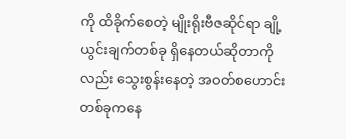ကို ထိခိုက်စေတဲ့ မျိုးရိုးဗီဇဆိုင်ရာ ချို့ယွင်းချက်တစ်ခု ရှိနေတယ်ဆိုတာကိုလည်း သွေးစွန်းနေတဲ့ အဝတ်စဟောင်းတစ်ခုကနေ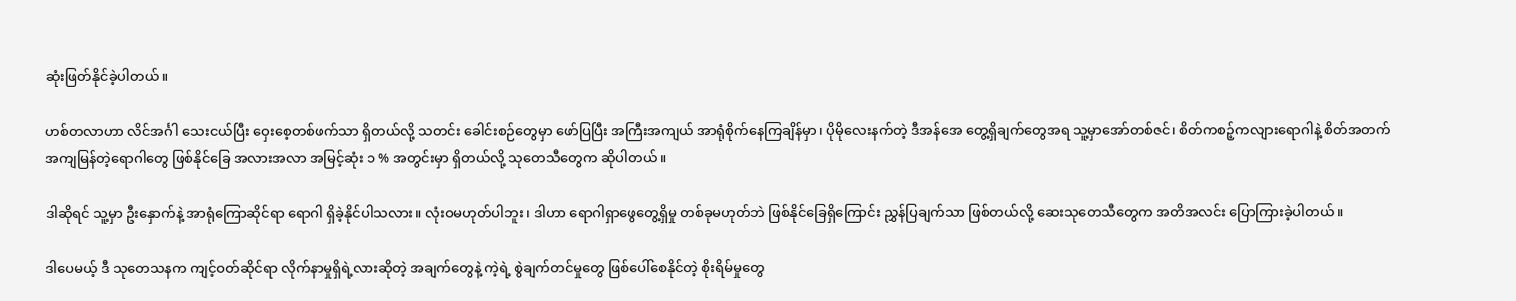ဆုံးဖြတ်နိုင်ခဲ့ပါတယ်။

ဟစ်တလာဟာ လိင်အင်္ဂါ သေးငယ်ပြီး ဝှေးစေ့တစ်ဖက်သာ ရှိတယ်လို့ သတင်း ခေါင်းစဉ်တွေမှာ ဖော်ပြပြီး အကြီးအကျယ် အာရုံစိုက်နေကြချိန်မှာ၊ ပိုမိုလေးနက်တဲ့ ဒီအန်အေ တွေ့ရှိချက်တွေအရ သူ့မှာအော်တစ်ဇင်၊ စိတ်ကစဉ့်ကလျားရောဂါနဲ့ စိတ်အတက်အကျမြန်တဲ့ရောဂါတွေ ဖြစ်နိုင်ခြေ အလားအလာ အမြင့်ဆုံး ၁ % အတွင်းမှာ ရှိတယ်လို့ သုတေသီတွေက ဆိုပါတယ်။

ဒါဆိုရင် သူ့မှာ ဦးနှောက်နဲ့ အာရုံကြောဆိုင်ရာ ရောဂါ ရှိခဲ့နိုင်ပါသလား။ လုံးဝမဟုတ်ပါဘူး၊ ဒါဟာ ရောဂါရှာဖွေတွေ့ရှိမှု တစ်ခုမဟုတ်ဘဲ ဖြစ်နိုင်ခြေရှိကြောင်း ညွှန်ပြချက်သာ ဖြစ်တယ်လို့ ဆေးသုတေသီတွေက အတိအလင်း ပြောကြားခဲ့ပါတယ်။

ဒါပေမယ့် ဒီ သုတေသနက ကျင့်ဝတ်ဆိုင်ရာ လိုက်နာမှုရှိရဲ့လားဆိုတဲ့ အချက်တွေနဲ့ ကဲ့ရဲ့ စွဲချက်တင်မှုတွေ ဖြစ်ပေါ်စေနိုင်တဲ့ စိုးရိမ်မှုတွေ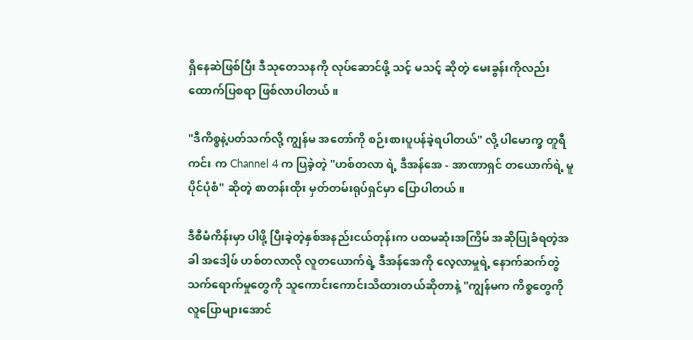ရှိနေဆဲဖြစ်ပြီး ဒီသုတေသနကို လုပ်ဆောင်ဖို့ သင့် မသင့် ဆိုတဲ့ မေးခွန်းကိုလည်း ထောက်ပြစရာ ဖြစ်လာပါတယ်။

"ဒီကိစ္စနဲ့ပတ်သက်လို့ ကျွန်မ အတော်ကို စဉ်းစားပူပန်ခဲ့ရပါတယ်" လို့ ပါမောက္ခ တူရီ ကင်း က Channel 4 က ပြခဲ့တဲ့ "ဟစ်တလာ ရဲ့ ဒီအန်အေ - အာဏာရှင် တယောက်ရဲ့ မူပိုင်ပုံစံ" ဆိုတဲ့ စာတန်းထိုး မှတ်တမ်းရုပ်ရှင်မှာ ပြောပါတယ်။

ဒီစီမံကိန်းမှာ ပါဖို့ ပြီးခဲ့တဲ့နှစ်အနည်းငယ်တုန်းက ပထမဆုံးအကြိမ် အဆိုပြုခံရတဲ့အခါ အဒေါ့ဖ် ဟစ်တလာလို လူတယောက်ရဲ့ ဒီအန်အေကို လေ့လာမှုရဲ့ နောက်ဆက်တွဲသက်ရောက်မှုတွေကို သူကောင်းကောင်းသိထားတယ်ဆိုတာနဲ့ "ကျွန်မက ကိစ္စတွေကို လူပြောများအောင်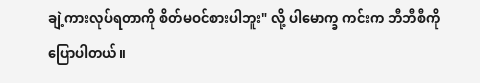ချဲ့ကားလုပ်ရတာကို စိတ်မဝင်စားပါဘူး" လို့ ပါမောက္ခ ကင်းက ဘီဘီစီကို ပြောပါတယ်။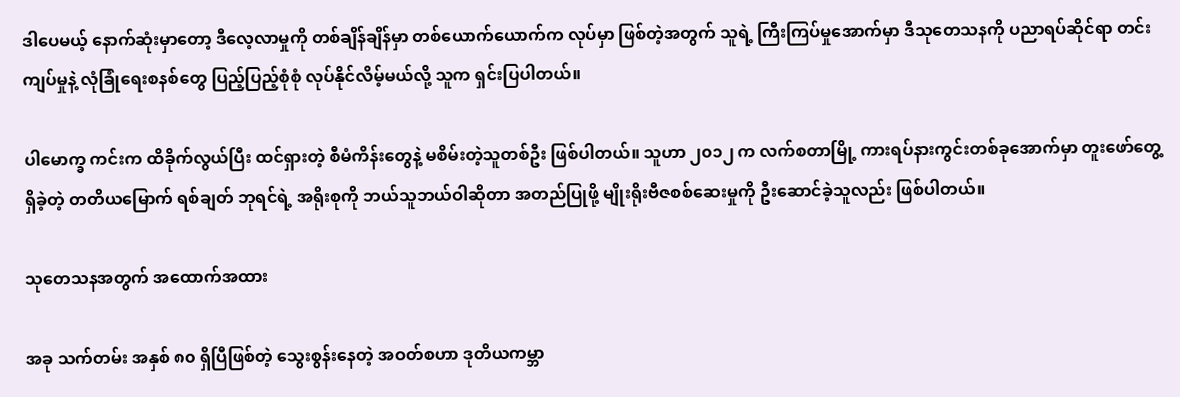ဒါပေမယ့် နောက်ဆုံးမှာတော့ ဒီလေ့လာမှုကို တစ်ချိန်ချိန်မှာ တစ်ယောက်ယောက်က လုပ်မှာ ဖြစ်တဲ့အတွက် သူရဲ့ ကြီးကြပ်မှုအောက်မှာ ဒီသုတေသနကို ပညာရပ်ဆိုင်ရာ တင်းကျပ်မှုနဲ့ လုံခြုံရေးစနစ်တွေ ပြည့်ပြည့်စုံစုံ လုပ်နိုင်လိမ့်မယ်လို့ သူက ရှင်းပြပါတယ်။

ပါမောက္ခ ကင်းက ထိခိုက်လွယ်ပြီး ထင်ရှားတဲ့ စီမံကိန်းတွေနဲ့ မစိမ်းတဲ့သူတစ်ဦး ဖြစ်ပါတယ်။ သူဟာ ၂၀၁၂ က လက်စတာမြို့ ကားရပ်နားကွင်းတစ်ခုအောက်မှာ တူးဖော်တွေ့ရှိခဲ့တဲ့ တတိယမြောက် ရစ်ချတ် ဘုရင်ရဲ့ အရိုးစုကို ဘယ်သူဘယ်ဝါဆိုတာ အတည်ပြုဖို့ မျိုးရိုးဗီဇစစ်ဆေးမှုကို ဦးဆောင်ခဲ့သူလည်း ဖြစ်ပါတယ်။

သုတေသနအတွက် အထောက်အထား

အခု သက်တမ်း အနှစ် ၈၀ ရှိပြီဖြစ်တဲ့ သွေးစွန်းနေတဲ့ အဝတ်စဟာ ဒုတိယကမ္ဘာ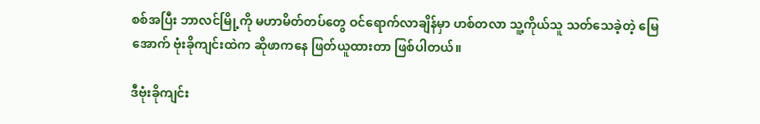စစ်အပြီး ဘာလင်မြို့ကို မဟာမိတ်တပ်တွေ ဝင်ရောက်လာချိန်မှာ ဟစ်တလာ သူ့ကိုယ်သူ သတ်သေခဲ့တဲ့ မြေအောက် ဗုံးခိုကျင်းထဲက ဆိုဖာကနေ ဖြတ်ယူထားတာ ဖြစ်ပါတယ်။

ဒီဗုံးခိုကျင်း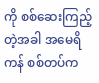ကို စစ်ဆေးကြည့်တဲ့အခါ အမေရိကန် စစ်တပ်က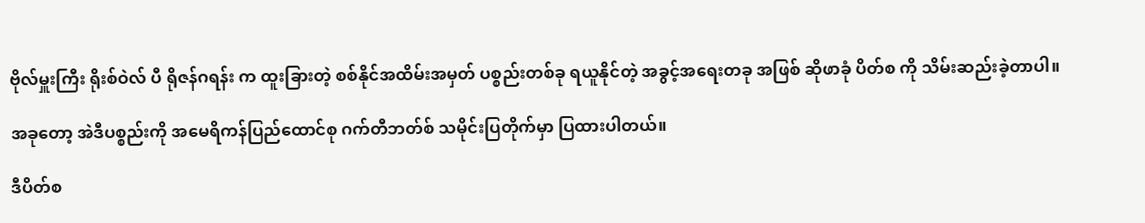ဗိုလ်မှူးကြီး ရိုးစ်ဝဲလ် ပီ ရိုဇန်ဂရန်း က ထူးခြားတဲ့ စစ်နိုင်အထိမ်းအမှတ် ပစ္စည်းတစ်ခု ရယူနိုင်တဲ့ အခွင့်အရေးတခု အဖြစ် ဆိုဖာခုံ ပိတ်စ ကို သိမ်းဆည်းခဲ့တာပါ။

အခုတော့ အဲဒီပစ္စည်းကို အမေရိကန်ပြည်ထောင်စု ဂက်တီဘတ်စ် သမိုင်းပြတိုက်မှာ ပြထားပါတယ်။

ဒီပိတ်စ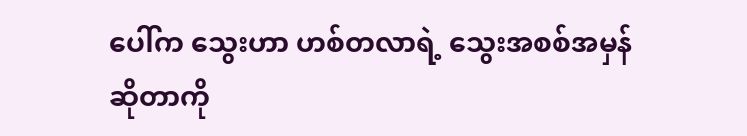ပေါ်က သွေးဟာ ဟစ်တလာရဲ့ သွေးအစစ်အမှန် ဆိုတာကို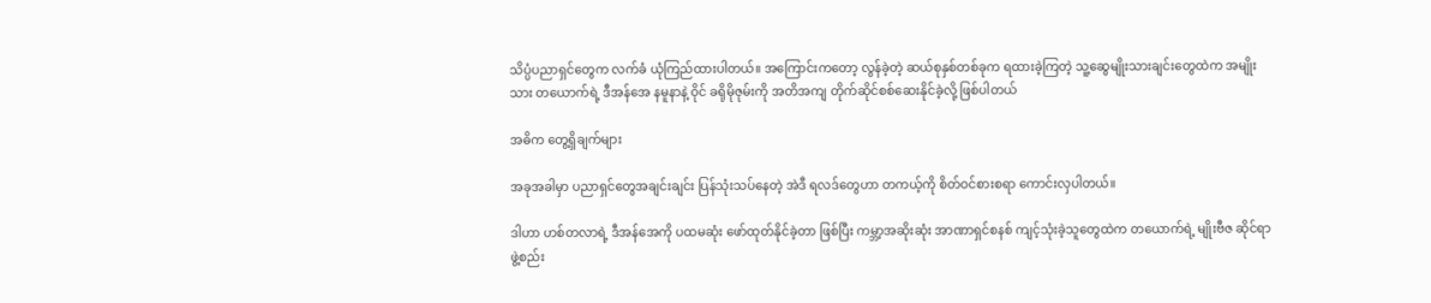သိပ္ပံပညာရှင်တွေက လက်ခံ ယုံကြည်ထားပါတယ်။ အကြောင်းကတော့ လွန်ခဲ့တဲ့ ဆယ်စုနှစ်တစ်ခုက ရထားခဲ့ကြတဲ့ သူ့ဆွေမျိုးသားချင်းတွေထဲက အမျိုးသား တယောက်ရဲ့ ဒီအန်အေ နမူနာနဲ့ ဝိုင် ခရိုမိုဇုမ်းကို အတိအကျ တိုက်ဆိုင်စစ်ဆေးနိုင်ခဲ့လို့ ဖြစ်ပါတယ်

အဓိက တွေ့ရှိချက်များ

အခုအခါမှာ ပညာရှင်တွေအချင်းချင်း ပြန်သုံးသပ်နေတဲ့ အဲဒီ ရလဒ်တွေဟာ တကယ့်ကို စိတ်ဝင်စားစရာ ကောင်းလှပါတယ်။

ဒါဟာ ဟစ်တလာရဲ့ ဒီအန်အေကို ပထမဆုံး ဖော်ထုတ်နိုင်ခဲ့တာ ဖြစ်ပြီး ကမ္ဘာ့အဆိုးဆုံး အာဏာရှင်စနစ် ကျင့်သုံးခဲ့သူတွေထဲက တယောက်ရဲ့ မျိုးဗီဇ ဆိုင်ရာ ဖွဲ့စည်း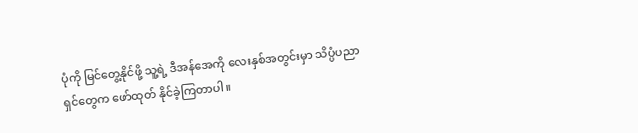ပုံကို မြင်တွေ့နိုင်ဖို့ သူ့ရဲ့ ဒီအန်အေကို လေးနှစ်အတွင်းမှာ သိပ္ပံပညာရှင်တွေက ဖော်ထုတ် နိုင်ခဲ့ကြတာပါ။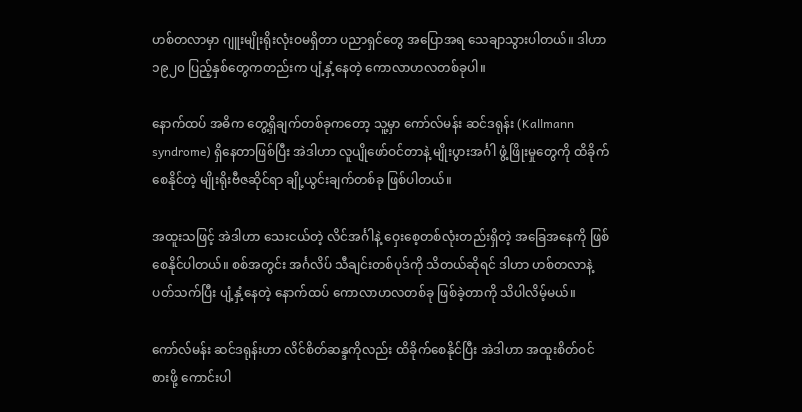ဟစ်တလာမှာ ဂျူးမျိုးရိုးလုံးဝမရှိတာ ပညာရှင်တွေ အပြောအရ သေချာသွားပါတယ်။ ဒါဟာ ၁၉၂၀ ပြည့်နှစ်တွေကတည်းက ပျံ့နှံ့နေတဲ့ ကောလာဟလတစ်ခုပါ။

နောက်ထပ် အဓိက တွေ့ရှိချက်တစ်ခုကတော့ သူ့မှာ ကော်လ်မန်း ဆင်ဒရုန်း (Kallmann syndrome) ရှိနေတာဖြစ်ပြီး အဲဒါဟာ လူပျိုဖော်ဝင်တာနဲ့ မျိုးပွားအင်္ဂါ ဖွံ့ဖြိုးမှုတွေကို ထိခိုက်စေနိုင်တဲ့ မျိုးရိုးဗီဇဆိုင်ရာ ချို့ယွင်းချက်တစ်ခု ဖြစ်ပါတယ်။

အထူးသဖြင့် အဲဒါဟာ သေးငယ်တဲ့ လိင်အင်္ဂါနဲ့ ဝှေးစေ့တစ်လုံးတည်းရှိတဲ့ အခြေအနေကို ဖြစ်စေနိုင်ပါတယ်။ စစ်အတွင်း အင်္ဂလိပ် သီချင်းတစ်ပုဒ်ကို သိတယ်ဆိုရင် ဒါဟာ ဟစ်တလာနဲ့ ပတ်သက်ပြီး ပျံ့နှံ့နေတဲ့ နောက်ထပ် ကောလာဟလတစ်ခု ဖြစ်ခဲ့တာကို သိပါလိမ့်မယ်။

ကော်လ်မန်း ဆင်ဒရုန်းဟာ လိင်စိတ်ဆန္ဒကိုလည်း ထိခိုက်စေနိုင်ပြီး အဲဒါဟာ အထူးစိတ်ဝင်စားဖို့ ကောင်းပါ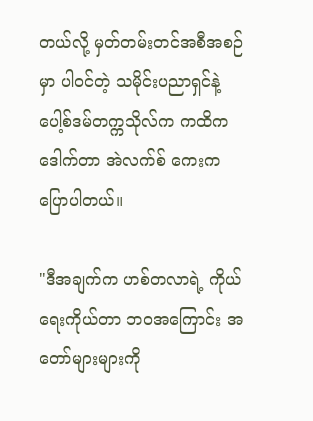တယ်လို့ မှတ်တမ်းတင်အစီအစဉ်မှာ ပါဝင်တဲ့ သမိုင်းပညာရှင်နဲ့ ပေါ့စ်ဒမ်တက္ကသိုလ်က ကထိက ဒေါက်တာ အဲလက်စ် ကေးက ပြောပါတယ်။

"ဒီအချက်က ဟစ်တလာရဲ့ ကိုယ်ရေးကိုယ်တာ ဘဝအကြောင်း အတော်များများကို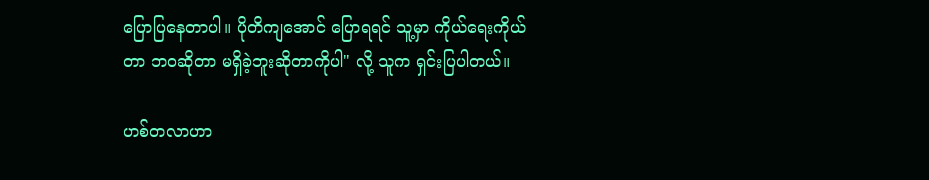ပြောပြနေတာပါ။ ပိုတိကျအောင် ပြောရရင် သူ့မှာ ကိုယ်ရေးကိုယ်တာ ဘဝဆိုတာ မရှိခဲ့ဘူးဆိုတာကိုပါ" လို့ သူက ရှင်းပြပါတယ်။

ဟစ်တလာဟာ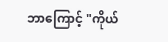ဘာကြောင့် "ကိုယ်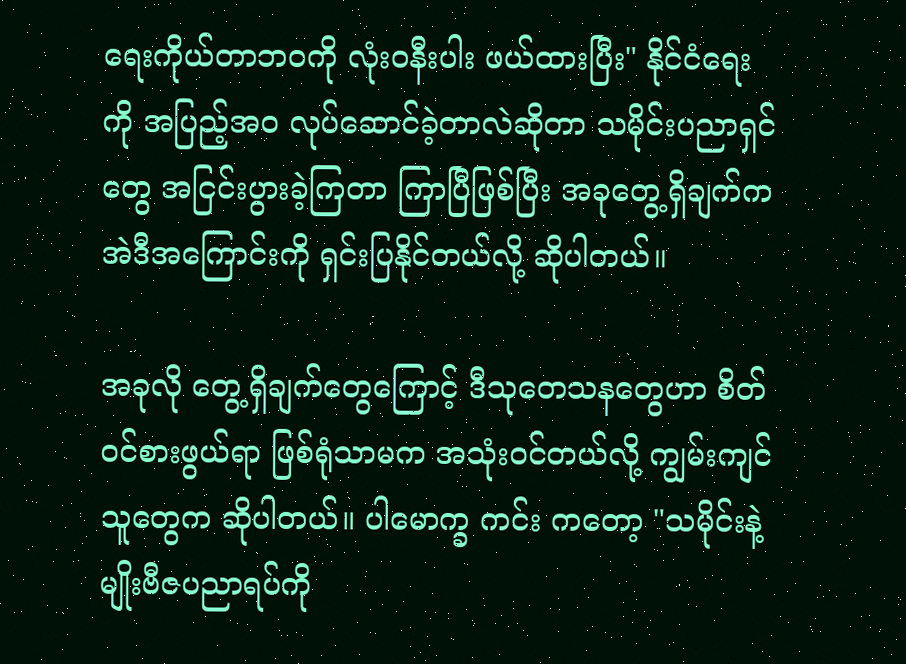ရေးကိုယ်တာဘဝကို လုံးဝနီးပါး ဖယ်ထားပြီး" နိုင်ငံရေးကို အပြည့်အဝ လုပ်ဆောင်ခဲ့တာလဲဆိုတာ သမိုင်းပညာရှင်တွေ အငြင်းပွားခဲ့ကြတာ ကြာပြီဖြစ်ပြီး အခုတွေ့ရှိချက်က အဲဒီအကြောင်းကို ရှင်းပြနိုင်တယ်လို့ ဆိုပါတယ်။

အခုလို တွေ့ရှိချက်တွေကြောင့် ဒီသုတေသနတွေဟာ စိတ်ဝင်စားဖွယ်ရာ ဖြစ်ရုံသာမက အသုံးဝင်တယ်လို့ ကျွမ်းကျင်သူတွေက ဆိုပါတယ်။ ပါမောက္ခ ကင်း ကတော့ "သမိုင်းနဲ့ မျိုးဗီဇပညာရပ်ကို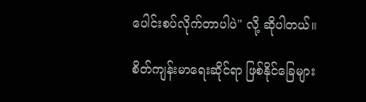ပေါင်းစပ်လိုက်တာပါပဲ" လို့ ဆိုပါတယ်။

စိတ်ကျန်းမာရေးဆိုင်ရာ ဖြစ်နိုင်ခြေများ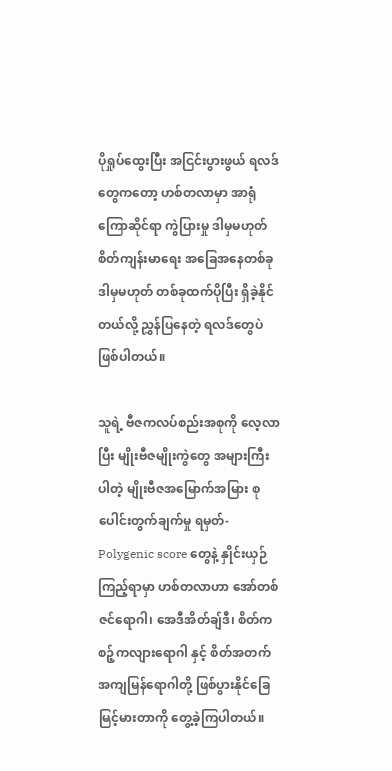ပိုရှုပ်ထွေးပြီး အငြင်းပွားဖွယ် ရလဒ်တွေကတော့ ဟစ်တလာမှာ အာရုံကြောဆိုင်ရာ ကွဲပြားမှု ဒါမှမဟုတ် စိတ်ကျန်းမာရေး အခြေအနေတစ်ခု ဒါမှမဟုတ် တစ်ခုထက်ပိုပြီး ရှိခဲ့နိုင်တယ်လို့ ညွှန်ပြနေတဲ့ ရလဒ်တွေပဲ ဖြစ်ပါတယ်။

သူရဲ့ ဗီဇကလပ်စည်းအစုကို လေ့လာပြီး မျိုးဗီဇမျိုးကွဲတွေ အများကြီးပါတဲ့ မျိုးဗီဇအမြောက်အမြား စုပေါင်းတွက်ချက်မှု ရမှတ်- Polygenic score တွေနဲ့ နှိုင်းယှဉ်ကြည့်ရာမှာ ဟစ်တလာဟာ အော်တစ်ဇင်ရောဂါ၊ အေဒီအိတ်ချ်ဒီ၊ စိတ်ကစဉ့်ကလျားရောဂါ နှင့် စိတ်အတက်အကျမြန်ရောဂါတို့ ဖြစ်ပွားနိုင်ခြေ မြင့်မားတာကို တွေ့ခဲ့ကြပါတယ်။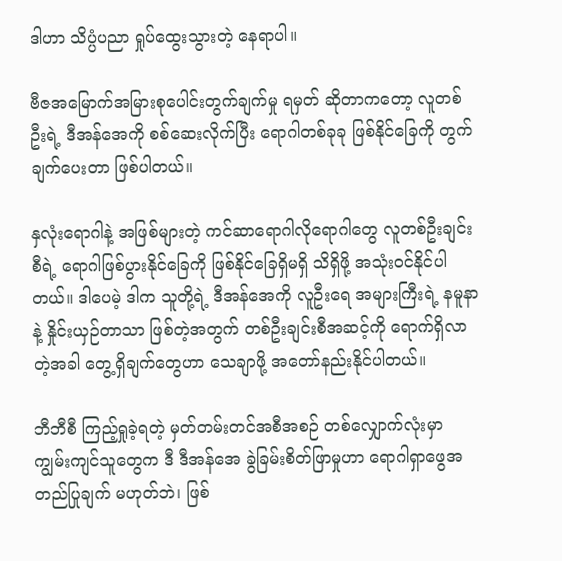ဒါဟာ သိပ္ပံပညာ ရှုပ်ထွေးသွားတဲ့ နေရာပါ။

ဗီဇအမြောက်အမြားစုပေါင်းတွက်ချက်မှု ရမှတ် ဆိုတာကတော့ လူတစ်ဦးရဲ့ ဒီအန်အေကို စစ်ဆေးလိုက်ပြီး ရောဂါတစ်ခုခု ဖြစ်နိုင်ခြေကို တွက်ချက်ပေးတာ ဖြစ်ပါတယ်။

နှလုံးရောဂါနဲ့ အဖြစ်များတဲ့ ကင်ဆာရောဂါလိုရောဂါတွေ လူတစ်ဦးချင်းစီရဲ့ ရောဂါဖြစ်ပွားနိုင်ခြေကို ဖြစ်နိုင်ခြေရှိမရှိ သိရှိဖို့ အသုံးဝင်နိုင်ပါတယ်။ ဒါပေမဲ့ ဒါက သူတို့ရဲ့ ဒီအန်အေကို လူဦးရေ အများကြီးရဲ့ နမူနာနဲ့ နှိုင်းယှဉ်တာသာ ဖြစ်တဲ့အတွက် တစ်ဦးချင်းစီအဆင့်ကို ရောက်ရှိလာတဲ့အခါ တွေ့ရှိချက်တွေဟာ သေချာဖို့ အတော်နည်းနိုင်ပါတယ်။

ဘီဘီစီ ကြည့်ရှုခဲ့ရတဲ့ မှတ်တမ်းတင်အစီအစဉ် တစ်လျှောက်လုံးမှာ ကျွမ်းကျင်သူတွေက ဒီ ဒီအန်အေ ခွဲခြမ်းစိတ်ဖြာမှုဟာ ရောဂါရှာဖွေအတည်ပြုချက် မဟုတ်ဘဲ၊ ဖြစ်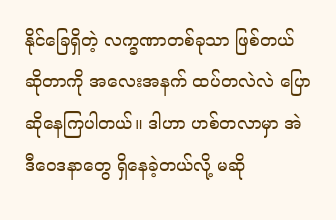နိုင်ခြေရှိတဲ့ လက္ခဏာတစ်ခုသာ ဖြစ်တယ်ဆိုတာကို အလေးအနက် ထပ်တလဲလဲ ပြောဆိုနေကြပါတယ်။ ဒါဟာ ဟစ်တလာမှာ အဲဒီဝေဒနာတွေ ရှိနေခဲ့တယ်လို့ မဆို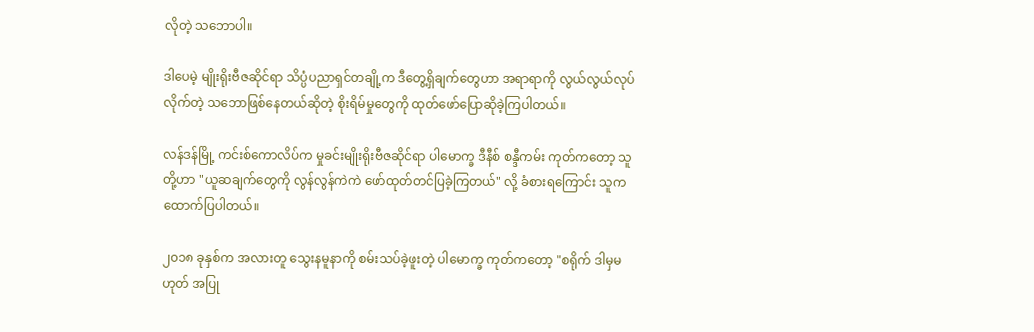လိုတဲ့ သဘောပါ။

ဒါပေမဲ့ မျိုးရိုးဗီဇဆိုင်ရာ သိပ္ပံပညာရှင်တချို့က ဒီတွေ့ရှိချက်တွေဟာ အရာရာကို လွယ်လွယ်လုပ်လိုက်တဲ့ သဘောဖြစ်နေတယ်ဆိုတဲ့ စိုးရိမ်မှုတွေကို ထုတ်ဖော်ပြောဆိုခဲ့ကြပါတယ်။

လန်ဒန်မြို့ ကင်းစ်ကောလိပ်က မှုခင်းမျိုးရိုးဗီဇဆိုင်ရာ ပါမောက္ခ ဒီနီစ် စန္ဒီကမ်း ကုတ်ကတော့ သူတို့ဟာ "ယူဆချက်တွေကို လွန်လွန်ကဲကဲ ဖော်ထုတ်တင်ပြခဲ့ကြတယ်" လို့ ခံစားရကြောင်း သူက ထောက်ပြပါတယ်။

၂၀၁၈ ခုနှစ်က အလားတူ သွေးနမူနာကို စမ်းသပ်ခဲ့ဖူးတဲ့ ပါမောက္ခ ကုတ်ကတော့ "စရိုက် ဒါမှမဟုတ် အပြု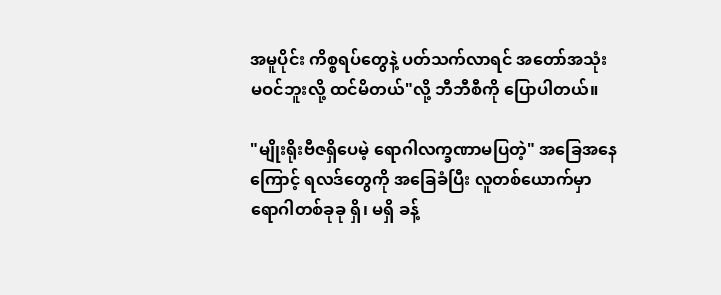အမူပိုင်း ကိစ္စရပ်တွေနဲ့ ပတ်သက်လာရင် အတော်အသုံးမဝင်ဘူးလို့ ထင်မိတယ်"လို့ ဘီဘီစီကို ပြောပါတယ်။

"မျိုးရိုးဗီဇရှိပေမဲ့ ရောဂါလက္ခဏာမပြတဲ့" အခြေအနေ ကြောင့် ရလဒ်တွေကို အခြေခံပြီး လူတစ်ယောက်မှာ ရောဂါတစ်ခုခု ရှိ၊ မရှိ ခန့်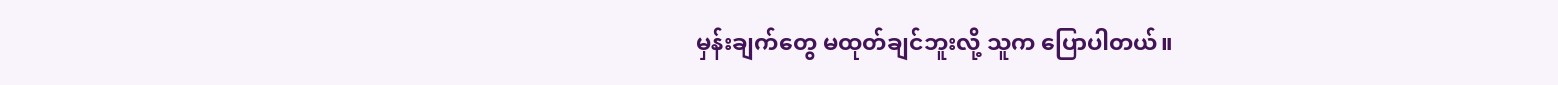မှန်းချက်တွေ မထုတ်ချင်ဘူးလို့ သူက ပြောပါတယ်။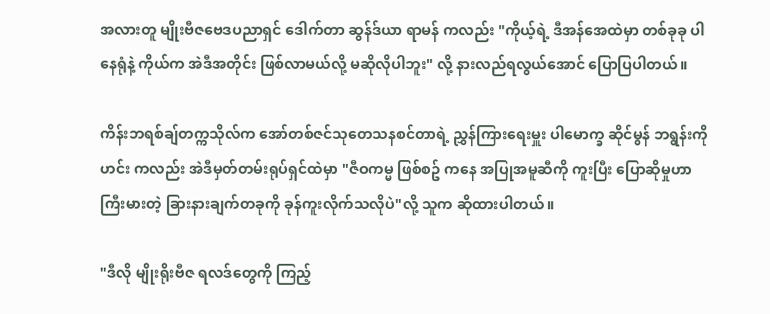အလားတူ မျိုးဗီဇဗေဒပညာရှင် ဒေါက်တာ ဆွန်ဒ်ယာ ရာမန် ကလည်း "ကိုယ့်ရဲ့ ဒီအန်အေထဲမှာ တစ်ခုခု ပါနေရုံနဲ့ ကိုယ်က အဲဒီအတိုင်း ဖြစ်လာမယ်လို့ မဆိုလိုပါဘူး" လို့ နားလည်ရလွယ်အောင် ပြောပြပါတယ်။

ကိန်းဘရစ်ချ်တက္ကသိုလ်က အော်တစ်ဇင်သုတေသနစင်တာရဲ့ ညွှန်ကြားရေးမှူး ပါမောက္ခ ဆိုင်မွန် ဘရွန်းကိုဟင်း ကလည်း အဲဒီမှတ်တမ်းရုပ်ရှင်ထဲမှာ "ဇီဝကမ္မ ဖြစ်စဥ် ကနေ အပြုအမူဆီကို ကူးပြီး ပြောဆိုမှုဟာ ကြီးမားတဲ့ ခြားနားချက်တခုကို ခုန်ကူးလိုက်သလိုပဲ"လို့ သူက ဆိုထားပါတယ်။

"ဒီလို မျိုးရိုးဗီဇ ရလဒ်တွေကို ကြည့်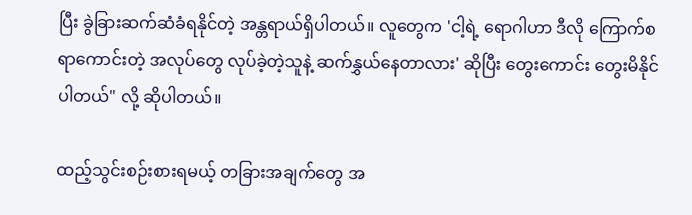ပြီး ခွဲခြားဆက်ဆံခံရနိုင်တဲ့ အန္တရာယ်ရှိပါတယ်။ လူတွေက 'ငါ့ရဲ့ ရောဂါဟာ ဒီလို ကြောက်စရာကောင်းတဲ့ အလုပ်တွေ လုပ်ခဲ့တဲ့သူနဲ့ ဆက်နွှယ်နေတာလား' ဆိုပြီး တွေးကောင်း တွေးမိနိုင်ပါတယ်" လို့ ဆိုပါတယ်။

ထည့်သွင်းစဉ်းစားရမယ့် တခြားအချက်တွေ အ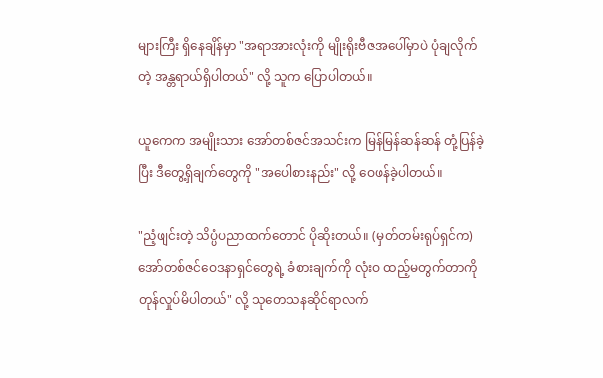များကြီး ရှိနေချိန်မှာ "အရာအားလုံးကို မျိုးရိုးဗီဇအပေါ်မှာပဲ ပုံချလိုက်တဲ့ အန္တရာယ်ရှိပါတယ်" လို့ သူက ပြောပါတယ်။

ယူကေက အမျိုးသား အော်တစ်ဇင်အသင်းက မြန်မြန်ဆန်ဆန် တုံ့ပြန်ခဲ့ပြီး ဒီတွေ့ရှိချက်တွေကို "အပေါစားနည်း" လို့ ဝေဖန်ခဲ့ပါတယ်။

"ညံ့ဖျင်းတဲ့ သိပ္ပံပညာထက်တောင် ပိုဆိုးတယ်။ (မှတ်တမ်းရုပ်ရှင်က) အော်တစ်ဇင်ဝေဒနာရှင်တွေရဲ့ ခံစားချက်ကို လုံးဝ ထည့်မတွက်တာကို တုန်လှုပ်မိပါတယ်" လို့ သုတေသနဆိုင်ရာလက်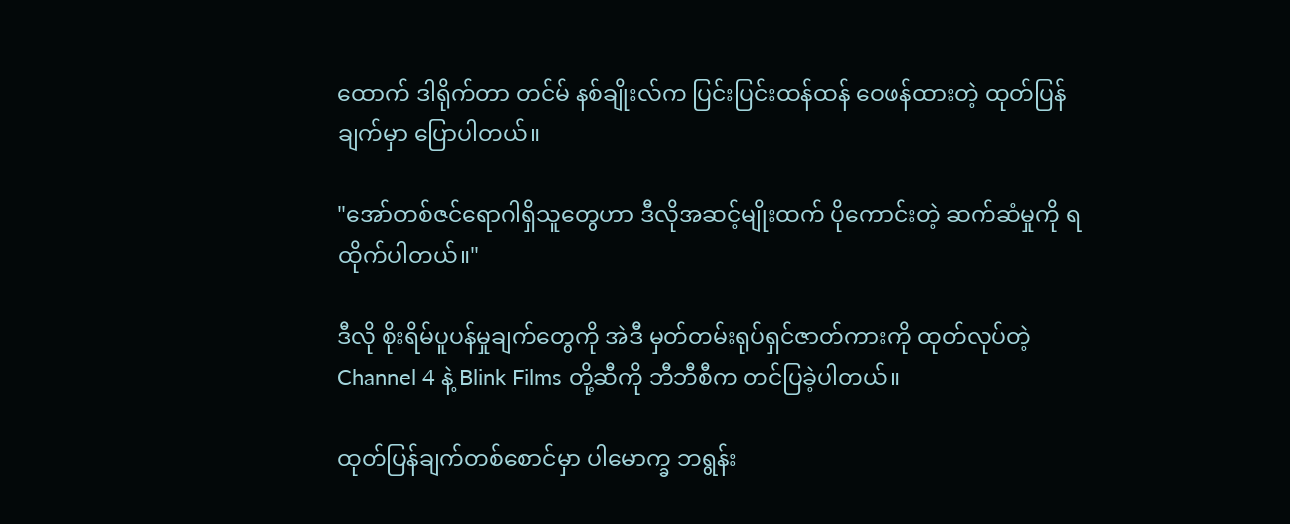ထောက် ဒါရိုက်တာ တင်မ် နစ်ချိုးလ်က ပြင်းပြင်းထန်ထန် ဝေဖန်ထားတဲ့ ထုတ်ပြန်ချက်မှာ ပြောပါတယ်။

"အော်တစ်ဇင်ရောဂါရှိသူတွေဟာ ဒီလိုအဆင့်မျိုးထက် ပိုကောင်းတဲ့ ဆက်ဆံမှုကို ရထိုက်ပါတယ်။"

ဒီလို စိုးရိမ်ပူပန်မှုချက်တွေကို အဲဒီ မှတ်တမ်းရုပ်ရှင်ဇာတ်ကားကို ထုတ်လုပ်တဲ့ Channel 4 နဲ့ Blink Films တို့ဆီကို ဘီဘီစီက တင်ပြခဲ့ပါတယ်။

ထုတ်ပြန်ချက်တစ်စောင်မှာ ပါမောက္ခ ဘရွန်း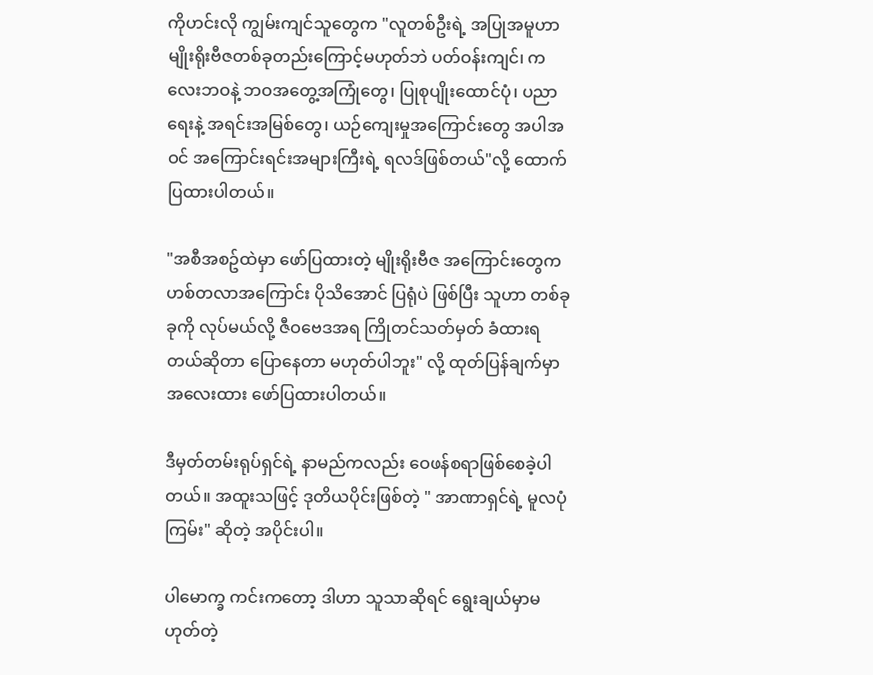ကိုဟင်းလို ကျွမ်းကျင်သူတွေက "လူတစ်ဦးရဲ့ အပြုအမူဟာ မျိုးရိုးဗီဇတစ်ခုတည်းကြောင့်မဟုတ်ဘဲ ပတ်ဝန်းကျင်၊ ကလေးဘဝနဲ့ ဘဝအတွေ့အကြုံတွေ၊ ပြုစုပျိုးထောင်ပုံ၊ ပညာရေးနဲ့ အရင်းအမြစ်တွေ၊ ယဉ်ကျေးမှုအကြောင်းတွေ အပါအဝင် အကြောင်းရင်းအများကြီးရဲ့ ရလဒ်ဖြစ်တယ်"လို့ ထောက်ပြထားပါတယ်။

"အစီအစဥ်ထဲမှာ ဖော်ပြထားတဲ့ မျိုးရိုးဗီဇ အကြောင်းတွေက ဟစ်တလာအကြောင်း ပိုသိအောင် ပြရုံပဲ ဖြစ်ပြီး သူဟာ တစ်ခုခုကို လုပ်မယ်လို့ ဇီဝဗေဒအရ ကြိုတင်သတ်မှတ် ခံထားရတယ်ဆိုတာ ပြောနေတာ မဟုတ်ပါဘူး" လို့ ထုတ်ပြန်ချက်မှာ အလေးထား ဖော်ပြထားပါတယ်။

ဒီမှတ်တမ်းရုပ်ရှင်ရဲ့ နာမည်ကလည်း ဝေဖန်စရာဖြစ်စေခဲ့ပါတယ်။ အထူးသဖြင့် ဒုတိယပိုင်းဖြစ်တဲ့ " အာဏာရှင်ရဲ့ မူလပုံကြမ်း" ဆိုတဲ့ အပိုင်းပါ။

ပါမောက္ခ ကင်းကတော့ ဒါဟာ သူသာဆိုရင် ရွေးချယ်မှာမဟုတ်တဲ့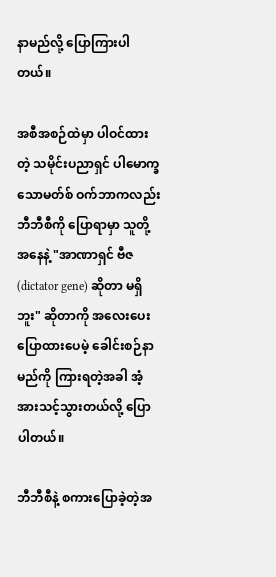နာမည်လို့ ပြောကြားပါတယ်။

အစီအစဉ်ထဲမှာ ပါဝင်ထားတဲ့ သမိုင်းပညာရှင် ပါမောက္ခ သောမတ်စ် ဝက်ဘာကလည်း ဘီဘီစီကို ပြောရာမှာ သူတို့အနေနဲ့ "အာဏာရှင် ဗီဇ (dictator gene) ဆိုတာ မရှိဘူး" ဆိုတာကို အလေးပေး ပြောထားပေမဲ့ ခေါင်းစဉ်နာမည်ကို ကြားရတဲ့အခါ အံ့အားသင့်သွားတယ်လို့ ပြောပါတယ်။

ဘီဘီစီနဲ့ စကားပြောခဲ့တဲ့အ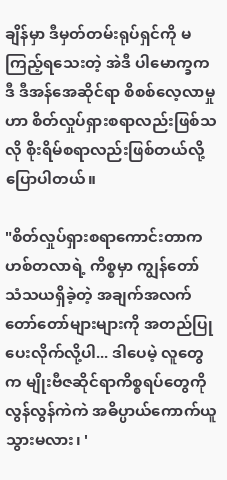ချိန်မှာ ဒီမှတ်တမ်းရုပ်ရှင်ကို မကြည့်ရသေးတဲ့ အဲဒီ ပါမောက္ခက ဒီ ဒီအန်အေဆိုင်ရာ စိစစ်လေ့လာမှုဟာ စိတ်လှုပ်ရှားစရာလည်းဖြစ်သလို စိုးရိမ်စရာလည်းဖြစ်တယ်လို့ ပြောပါတယ်။

"စိတ်လှုပ်ရှားစရာကောင်းတာက ဟစ်တလာရဲ့ ကိစ္စမှာ ကျွန်တော် သံသယရှိခဲ့တဲ့ အချက်အလက် တော်တော်များများကို အတည်ပြုပေးလိုက်လို့ပါ... ဒါပေမဲ့ လူတွေက မျိုးဗီဇဆိုင်ရာကိစ္စရပ်တွေကို လွန်လွန်ကဲကဲ အဓိပ္ပာယ်ကောက်ယူသွားမလား၊ '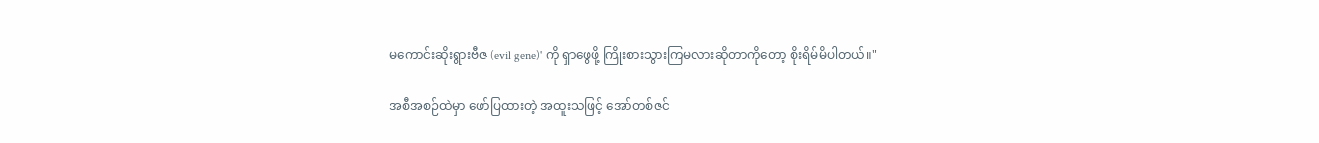မကောင်းဆိုးရွားဗီဇ (evil gene)' ကို ရှာဖွေဖို့ ကြိုးစားသွားကြမလားဆိုတာကိုတော့ စိုးရိမ်မိပါတယ်။"

အစီအစဉ်ထဲမှာ ဖော်ပြထားတဲ့ အထူးသဖြင့် အော်တစ်ဇင်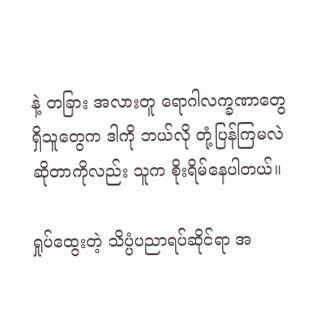နဲ့ တခြား အလားတူ ရောဂါလက္ခဏာတွေ ရှိသူတွေက ဒါကို ဘယ်လို တုံ့ပြန်ကြမလဲဆိုတာကိုလည်း သူက စိုးရိမ်နေပါတယ်။

ရှုပ်ထွေးတဲ့ သိပ္ပံပညာရပ်ဆိုင်ရာ အ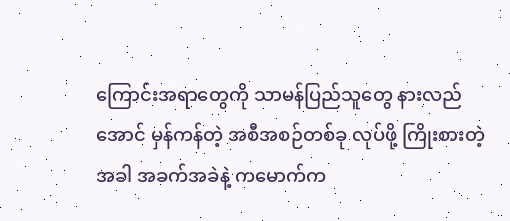ကြောင်းအရာတွေကို သာမန်ပြည်သူတွေ နားလည်အောင် မှန်ကန်တဲ့ အစီအစဉ်တစ်ခု လုပ်ဖို့ ကြိုးစားတဲ့အခါ အခက်အခဲနဲ့ ကမောက်က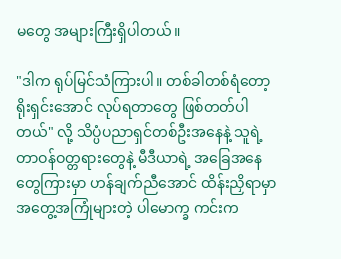မတွေ အများကြီးရှိပါတယ်။

"ဒါက ရုပ်မြင်သံကြားပါ။ တစ်ခါတစ်ရံတော့ ရိုးရှင်းအောင် လုပ်ရတာတွေ ဖြစ်တတ်ပါတယ်" လို့ သိပ္ပံပညာရှင်တစ်ဦးအနေနဲ့ သူရဲ့ တာဝန်ဝတ္တရားတွေနဲ့ မီဒီယာရဲ့ အခြေအနေတွေကြားမှာ ဟန်ချက်ညီအောင် ထိန်းညှိရာမှာ အတွေ့အကြုံများတဲ့ ပါမောက္ခ ကင်းက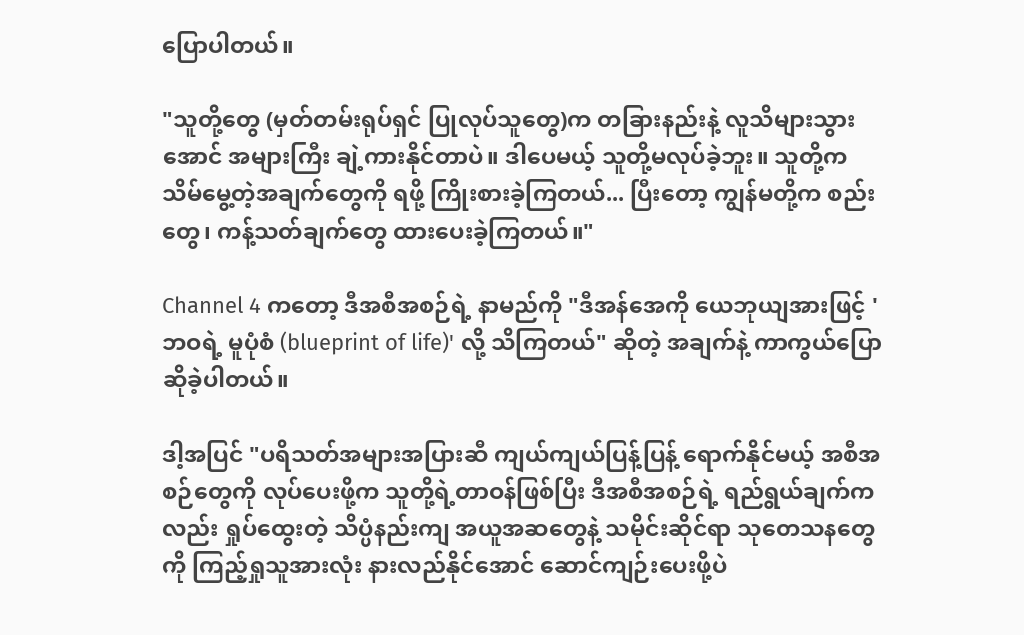ပြောပါတယ်။

"သူတို့တွေ (မှတ်တမ်းရုပ်ရှင် ပြုလုပ်သူတွေ)က တခြားနည်းနဲ့ လူသိများသွားအောင် အများကြီး ချဲ့ကားနိုင်တာပဲ။ ဒါပေမယ့် သူတို့မလုပ်ခဲ့ဘူး။ သူတို့က သိမ်မွေ့တဲ့အချက်တွေကို ရဖို့ ကြိုးစားခဲ့ကြတယ်... ပြီးတော့ ကျွန်မတို့က စည်းတွေ၊ ကန့်သတ်ချက်တွေ ထားပေးခဲ့ကြတယ်။"

Channel 4 ကတော့ ဒီအစီအစဉ်ရဲ့ နာမည်ကို "ဒီအန်အေကို ယေဘုယျအားဖြင့် 'ဘဝရဲ့ မူပုံစံ (blueprint of life)' လို့ သိကြတယ်" ဆိုတဲ့ အချက်နဲ့ ကာကွယ်ပြောဆိုခဲ့ပါတယ်။

ဒါ့အပြင် "ပရိသတ်အများအပြားဆီ ကျယ်ကျယ်ပြန့်ပြန့် ရောက်နိုင်မယ့် အစီအစဉ်တွေကို လုပ်ပေးဖို့က သူတို့ရဲ့တာဝန်ဖြစ်ပြီး ဒီအစီအစဉ်ရဲ့ ရည်ရွယ်ချက်ကလည်း ရှုပ်ထွေးတဲ့ သိပ္ပံနည်းကျ အယူအဆတွေနဲ့ သမိုင်းဆိုင်ရာ သုတေသနတွေကို ကြည့်ရှုသူအားလုံး နားလည်နိုင်အောင် ဆောင်ကျဉ်းပေးဖို့ပဲ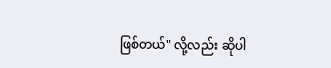ဖြစ်တယ်" လို့လည်း ဆိုပါ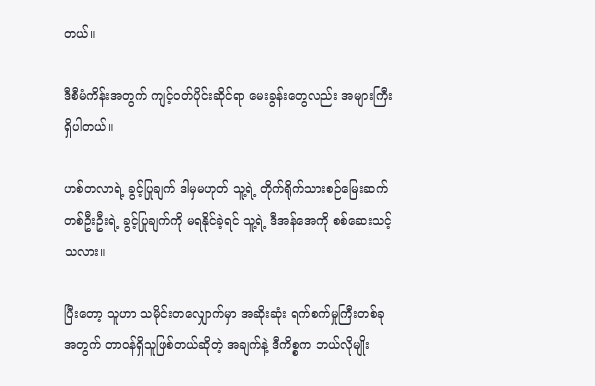တယ်။

ဒီစီမံကိန်းအတွက် ကျင့်ဝတ်ပိုင်းဆိုင်ရာ မေးခွန်းတွေလည်း အများကြီးရှိပါတယ်။

ဟစ်တလာရဲ့ ခွင့်ပြုချက် ဒါမှမဟုတ် သူ့ရဲ့ တိုက်ရိုက်သားစဉ်မြေးဆက်တစ်ဦးဦးရဲ့ ခွင့်ပြုချက်ကို မရနိုင်ခဲ့ရင် သူ့ရဲ့ ဒီအန်အေကို စစ်ဆေးသင့်သလား။

ပြီးတော့ သူဟာ သမိုင်းတလျှောက်မှာ အဆိုးဆုံး ရက်စက်မှုကြီးတစ်ခုအတွက် တာဝန်ရှိသူဖြစ်တယ်ဆိုတဲ့ အချက်နဲ့ ဒီကိစ္စက ဘယ်လိုမျိုး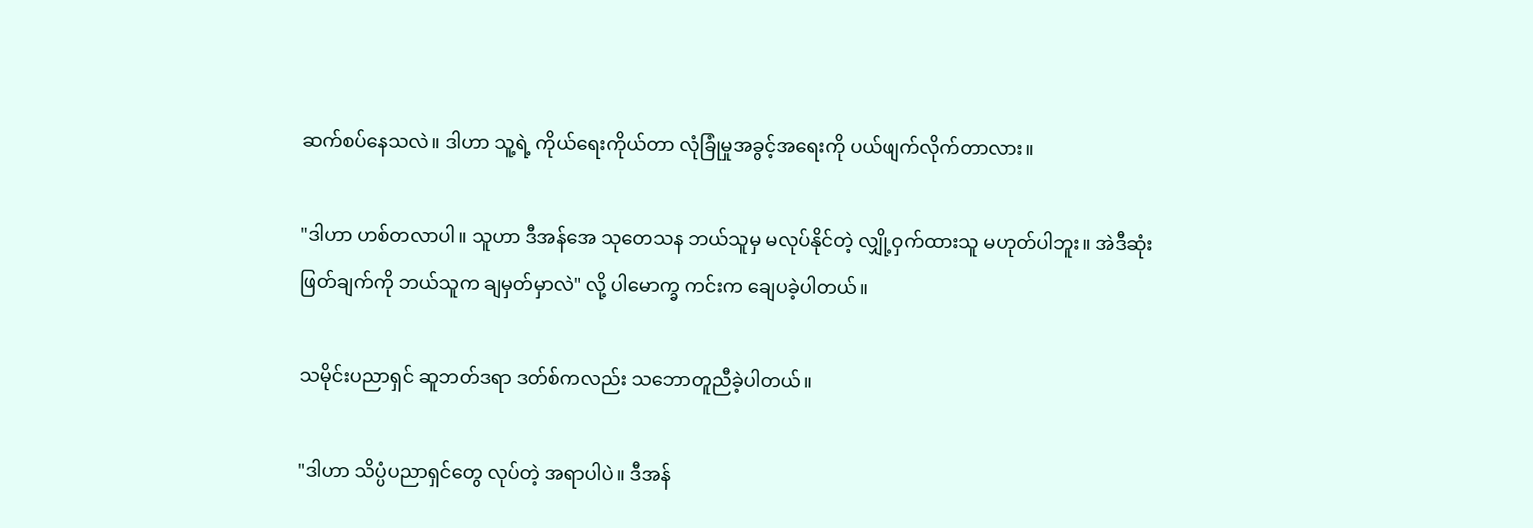ဆက်စပ်နေသလဲ။ ဒါဟာ သူ့ရဲ့ ကိုယ်ရေးကိုယ်တာ လုံခြုံမှုအခွင့်အရေးကို ပယ်ဖျက်လိုက်တာလား။

"ဒါဟာ ဟစ်တလာပါ။ သူဟာ ဒီအန်အေ သုတေသန ဘယ်သူမှ မလုပ်နိုင်တဲ့ လျှို့ဝှက်ထားသူ မဟုတ်ပါဘူး။ အဲဒီဆုံးဖြတ်ချက်ကို ဘယ်သူက ချမှတ်မှာလဲ" လို့ ပါမောက္ခ ကင်းက ချေပခဲ့ပါတယ်။

သမိုင်းပညာရှင် ဆူဘတ်ဒရာ ဒတ်စ်ကလည်း သဘောတူညီခဲ့ပါတယ်။

"ဒါဟာ သိပ္ပံပညာရှင်တွေ လုပ်တဲ့ အရာပါပဲ။ ဒီအန်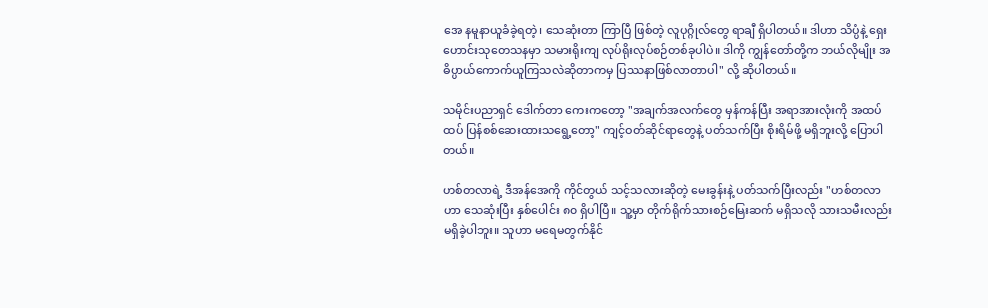အေ နမူနာယူခံခဲ့ရတဲ့၊ သေဆုံးတာ ကြာပြီ ဖြစ်တဲ့ လူပုဂ္ဂိုလ်တွေ ရာချီ ရှိပါတယ်။ ဒါဟာ သိပ္ပံနဲ့ ရှေးဟောင်းသုတေသနမှာ သမားရိုးကျ လုပ်ရိုးလုပ်စဉ်တစ်ခုပါပဲ။ ဒါကို ကျွန်တော်တို့က ဘယ်လိုမျိုး အဓိပ္ပာယ်ကောက်ယူကြသလဲဆိုတာကမှ ပြဿနာဖြစ်လာတာပါ" လို့ ဆိုပါတယ်။

သမိုင်းပညာရှင် ဒေါက်တာ ကေးကတော့ "အချက်အလက်တွေ မှန်ကန်ပြီး အရာအားလုံးကို အထပ်ထပ် ပြန်စစ်ဆေးထားသရွေ့တော့" ကျင့်ဝတ်ဆိုင်ရာတွေနဲ့ ပတ်သက်ပြီး စိုးရိမ်ဖို့ မရှိဘူးလို့ ပြောပါတယ်။

ဟစ်တလာရဲ့ ဒီအန်အေကို ကိုင်တွယ် သင့်သလားဆိုတဲ့ မေးခွန်းနဲ့ ပတ်သက်ပြီးလည်း "ဟစ်တလာဟာ သေဆုံးပြီး နှစ်ပေါင်း ၈၀ ရှိပါပြီ။ သူ့မှာ တိုက်ရိုက်သားစဉ်မြေးဆက် မရှိသလို သားသမီးလည်း မရှိခဲ့ပါဘူး။ သူဟာ မရေမတွက်နိုင်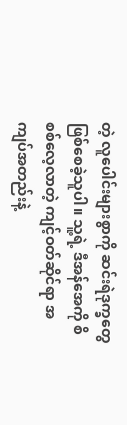တဲ့ လူပေါင်းများစွာကို ဆင်းရဲဒုက္ခတွေ ဖြစ်စေခဲ့သူပါ။ သူ့ရဲ့ ဒီအန်အေကို စိစစ်လေ့လာတဲ့ ကျင့်ဝတ်ဆိုင်ရာ အကျပ်အတည်းနဲ့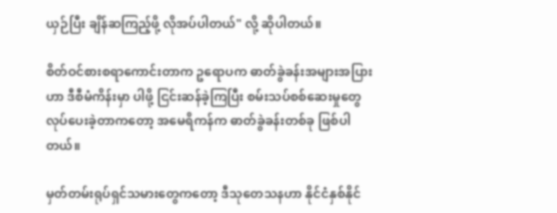ယှဉ်ပြီး ချိန်ဆကြည့်ဖို့ လိုအပ်ပါတယ်" လို့ ဆိုပါတယ်။

စိတ်ဝင်စားစရာကောင်းတာက ဥရောပက ဓာတ်ခွဲခန်းအများအပြားဟာ ဒီစီမံကိန်းမှာ ပါဖို့ ငြင်းဆန်ခဲ့ကြပြီး စမ်းသပ်စစ်ဆေးမှုတွေ လုပ်ပေးခဲ့တာကတော့ အမေရိကန်က ဓာတ်ခွဲခန်းတစ်ခု ဖြစ်ပါတယ်။

မှတ်တမ်းရုပ်ရှင်သမားတွေကတော့ ဒီသုတေသနဟာ နိုင်ငံနှစ်နိုင်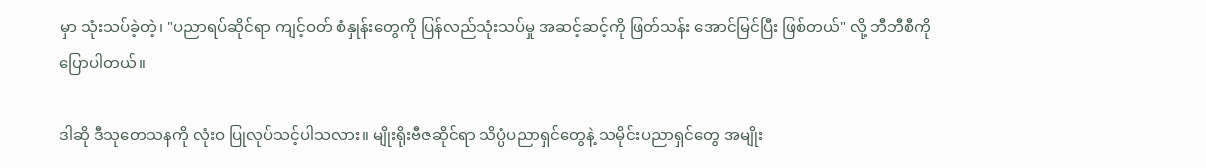မှာ သုံးသပ်ခဲ့တဲ့၊ "ပညာရပ်ဆိုင်ရာ ကျင့်ဝတ် စံနှုန်းတွေကို ပြန်လည်သုံးသပ်မှု အဆင့်ဆင့်ကို ဖြတ်သန်း အောင်မြင်ပြီး ဖြစ်တယ်" လို့ ဘီဘီစီကို ပြောပါတယ်။

ဒါဆို ဒီသုတေသနကို လုံးဝ ပြုလုပ်သင့်ပါသလား။ မျိုးရိုးဗီဇဆိုင်ရာ သိပ္ပံပညာရှင်တွေနဲ့ သမိုင်းပညာရှင်တွေ အမျိုး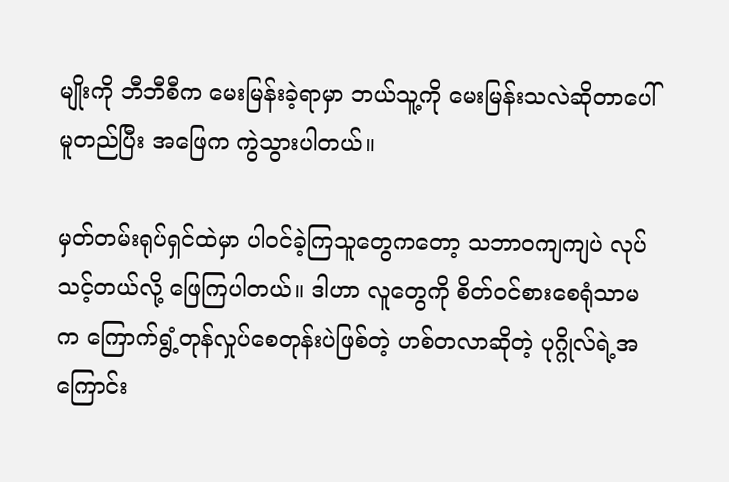မျိုးကို ဘီဘီစီက မေးမြန်းခဲ့ရာမှာ ဘယ်သူ့ကို မေးမြန်းသလဲဆိုတာပေါ် မူတည်ပြီး အဖြေက ကွဲသွားပါတယ်။

မှတ်တမ်းရုပ်ရှင်ထဲမှာ ပါဝင်ခဲ့ကြသူတွေကတော့ သဘာဝကျကျပဲ လုပ်သင့်တယ်လို့ ဖြေကြပါတယ်။ ဒါဟာ လူတွေကို စိတ်ဝင်စားစေရုံသာမက ကြောက်ရွံ့တုန်လှုပ်စေတုန်းပဲဖြစ်တဲ့ ဟစ်တလာဆိုတဲ့ ပုဂ္ဂိုလ်ရဲ့အကြောင်း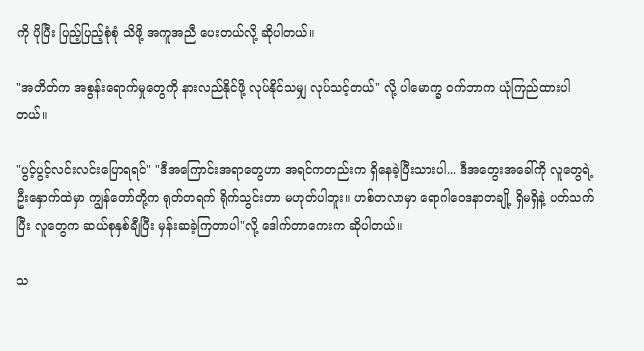ကို ပိုပြီး ပြည့်ပြည့်စုံစုံ သိဖို့ အကူအညီ ပေးတယ်လို့ ဆိုပါတယ်။

"အတိတ်က အစွန်းရောက်မှုတွေကို နားလည်နိုင်ဖို့ လုပ်နိုင်သမျှ လုပ်သင့်တယ်" လို့ ပါမောက္ခ ဝက်ဘာက ယုံကြည်ထားပါတယ်။

"ပွင့်ပွင့်လင်းလင်းပြောရရင်" "ဒီအကြောင်းအရာတွေဟာ အရင်ကတည်းက ရှိနေခဲ့ပြီးသားပါ... ဒီအတွေးအခေါ်ကို လူတွေရဲ့ ဦးနှောက်ထဲမှာ ကျွန်တော်တို့က ရုတ်တရက် ရိုက်သွင်းတာ မဟုတ်ပါဘူး။ ဟစ်တလာမှာ ရောဂါဝေဒနာတချို့ ရှိမရှိနဲ့ ပတ်သက်ပြီး လူတွေက ဆယ်စုနှစ်ချီပြီး မှန်းဆခဲ့ကြတာပါ"လို့ ဒေါက်တာကေးက ဆိုပါတယ်။

သ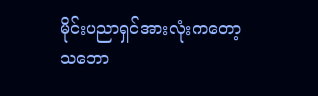မိုင်းပညာရှင်အားလုံးကတော့ သဘော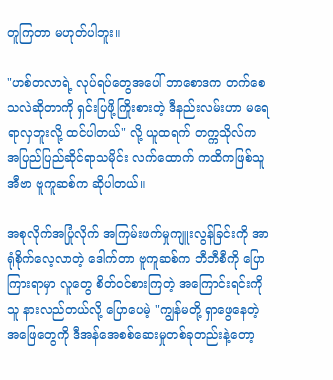တူကြတာ မဟုတ်ပါဘူး။

"ဟစ်တလာရဲ့ လုပ်ရပ်တွေအပေါ် ဘာစောဒက တက်စေသလဲဆိုတာကို ရှင်းပြဖို့ကြိုးစားတဲ့ ဒီနည်းလမ်းဟာ မရေရာလှဘူးလို့ ထင်ပါတယ်" လို့ ယူထရက် တက္ကသိုလ်က အပြည်ပြည်ဆိုင်ရာသမိုင်း လက်ထောက် ကထိကဖြစ်သူ အီဗာ ဗူကူဆစ်က ဆိုပါတယ်။

အစုလိုက်အပြုံလိုက် အကြမ်းဖက်မှုကျူးလွန်ခြင်းကို အာရုံစိုက်လေ့လာတဲ့ ဒေါက်တာ ဗူကူဆစ်က ဘီဘီစီကို ပြောကြားရာမှာ လူတွေ စိတ်ဝင်စားကြတဲ့ အကြောင်းရင်းကို သူ နားလည်တယ်လို့ ပြောပေမဲ့ "ကျွန်မတို့ ရှာဖွေနေတဲ့ အဖြေတွေကို ဒီအန်အေစစ်ဆေးမှုတစ်ခုတည်းနဲ့တော့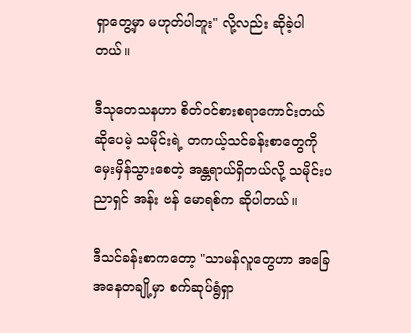ရှာတွေ့မှာ မဟုတ်ပါဘူး" လို့လည်း ဆိုခဲ့ပါတယ်။

ဒီသုတေသနဟာ စိတ်ဝင်စားစရာကောင်းတယ်ဆိုပေမဲ့ သမိုင်းရဲ့ တကယ့်သင်ခန်းစာတွေကို မှေးမှိန်သွားစေတဲ့ အန္တရာယ်ရှိတယ်လို့ သမိုင်းပညာရှင် အန်း ဗန် မောရစ်က ဆိုပါတယ်။

ဒီသင်ခန်းစာကတော့ "သာမန်လူတွေဟာ အခြေအနေတချို့မှာ စက်ဆုပ်ရွံရှာ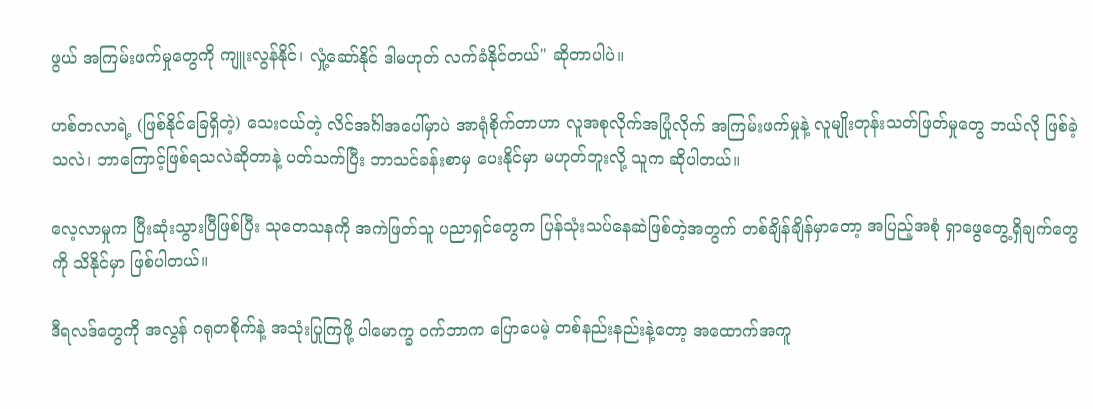ဖွယ် အကြမ်းဖက်မှုတွေကို ကျူးလွန်နိုင်၊ လှုံ့ဆော်နိုင် ဒါမဟုတ် လက်ခံနိုင်တယ်" ဆိုတာပါပဲ။

ဟစ်တလာရဲ့ (ဖြစ်နိုင်ခြေရှိတဲ့) သေးငယ်တဲ့ လိင်အင်္ဂါအပေါ်မှာပဲ အာရုံစိုက်တာဟာ လူအစုလိုက်အပြုံလိုက် အကြမ်းဖက်မှုနဲ့ လူမျိုးတုန်းသတ်ဖြတ်မှုတွေ ဘယ်လို ဖြစ်ခဲ့သလဲ၊ ဘာကြောင့်ဖြစ်ရသလဲဆိုတာနဲ့ ပတ်သက်ပြီး ဘာသင်ခန်းစာမှ ပေးနိုင်မှာ မဟုတ်ဘူးလို့ သူက ဆိုပါတယ်။

လေ့လာမှုက ပြီးဆုံးသွားပြီဖြစ်ပြီး သုတေသနကို အကဲဖြတ်သူ ပညာရှင်တွေက ပြန်သုံးသပ်နေဆဲဖြစ်တဲ့အတွက် တစ်ချိန်ချိန်မှာတော့ အပြည့်အစုံ ရှာဖွေတွေ့ရှိချက်တွေကို သိနိုင်မှာ ဖြစ်ပါတယ်။

ဒီရလဒ်တွေကို အလွန် ဂရုတစိုက်နဲ့ အသုံးပြုကြဖို့ ပါမောက္ခ ဝက်ဘာက ပြောပေမဲ့ တစ်နည်းနည်းနဲ့တော့ အထောက်အကူ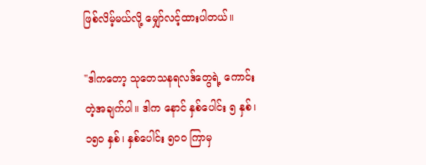ဖြစ်လိမ့်မယ်လို့ မျှော်လင့်ထားပါတယ်။

"ဒါကတော့ သုတေသနရလဒ်တွေရဲ့ ကောင်းတဲ့အချက်ပါ။ ဒါက နောင် နှစ်ပေါင်း ၅ နှစ်၊ ၁၅၀ နှစ်၊ နှစ်ပေါင်း ၅၀၀ ကြာမှ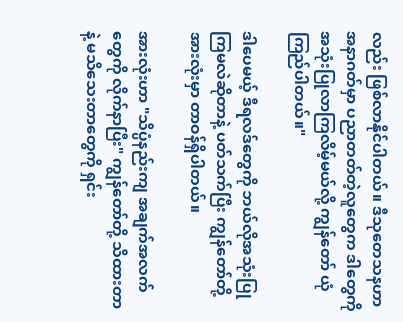လည်း ဖြစ်လာနိုင်ပါတယ်။ ဒီသုတေသနဟာ အနာဂတ်မှာ ပညာတတ်တဲ့လူတွေက ဒါတွေကို အသုံးပြုလာကြလိမ့်မယ်လို့ ကျွန်တော် ယုံကြည်ပါတယ်။"

ဒါပေမယ့် ဒီရလဒ်တွေကို ဘယ်လိုအသုံးပြုကြမလဲဆိုတာနဲ့ ပတ်သက်ပြီး ကျွန်တော်တို့အားလုံးမှာ တာဝန်ရှိပါတယ်။

အားလုံးဟာ "သိပ္ပံနည်းကျ အချက်အလက်တွေကို လိုက်နာပြီး" ကျွန်တော်တို့ သိထားတာနဲ့ မသိသေးတာတွေကို ရှင်း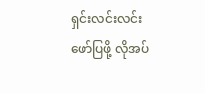ရှင်းလင်းလင်း ဖော်ပြဖို့ လိုအပ်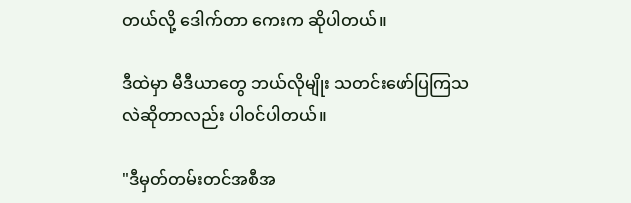တယ်လို့ ဒေါက်တာ ကေးက ဆိုပါတယ်။

ဒီထဲမှာ မီဒီယာတွေ ဘယ်လိုမျိုး သတင်းဖော်ပြကြသလဲဆိုတာလည်း ပါဝင်ပါတယ်။

"ဒီမှတ်တမ်းတင်အစီအ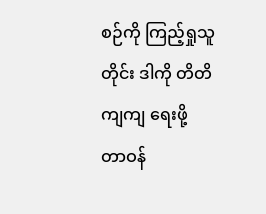စဉ်ကို ကြည့်ရှုသူတိုင်း ဒါကို တိတိကျကျ ရေးဖို့ တာဝန်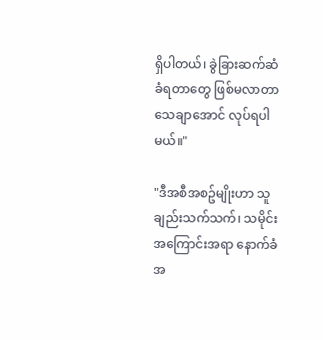ရှိပါတယ်၊ ခွဲခြားဆက်ဆံခံရတာတွေ ဖြစ်မလာတာ သေချာအောင် လုပ်ရပါမယ်။"

"ဒီအစီအစဥ်မျိုးဟာ သူချည်းသက်သက်၊ သမိုင်းအကြောင်းအရာ နောက်ခံအ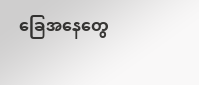ခြေအနေတွေ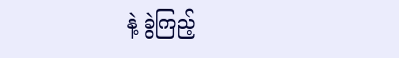နဲ့ ခွဲကြည့်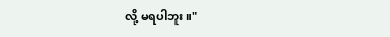လို့ မရပါဘူး။"